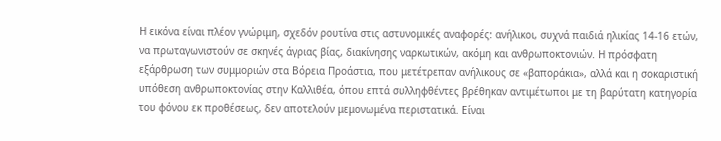Η εικόνα είναι πλέον γνώριμη, σχεδόν ρουτίνα στις αστυνομικές αναφορές: ανήλικοι, συχνά παιδιά ηλικίας 14-16 ετών, να πρωταγωνιστούν σε σκηνές άγριας βίας, διακίνησης ναρκωτικών, ακόμη και ανθρωποκτονιών. Η πρόσφατη εξάρθρωση των συμμοριών στα Βόρεια Προάστια, που μετέτρεπαν ανήλικους σε «βαποράκια», αλλά και η σοκαριστική υπόθεση ανθρωποκτονίας στην Καλλιθέα, όπου επτά συλληφθέντες βρέθηκαν αντιμέτωποι με τη βαρύτατη κατηγορία του φόνου εκ προθέσεως, δεν αποτελούν μεμονωμένα περιστατικά. Είναι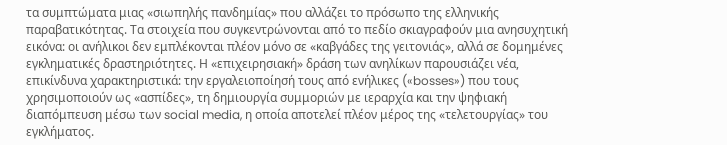τα συμπτώματα μιας «σιωπηλής πανδημίας» που αλλάζει το πρόσωπο της ελληνικής παραβατικότητας. Τα στοιχεία που συγκεντρώνονται από το πεδίο σκιαγραφούν μια ανησυχητική εικόνα: οι ανήλικοι δεν εμπλέκονται πλέον μόνο σε «καβγάδες της γειτονιάς», αλλά σε δομημένες εγκληματικές δραστηριότητες. Η «επιχειρησιακή» δράση των ανηλίκων παρουσιάζει νέα, επικίνδυνα χαρακτηριστικά: την εργαλειοποίησή τους από ενήλικες («bosses») που τους χρησιμοποιούν ως «ασπίδες», τη δημιουργία συμμοριών με ιεραρχία και την ψηφιακή διαπόμπευση μέσω των social media, η οποία αποτελεί πλέον μέρος της «τελετουργίας» του εγκλήματος.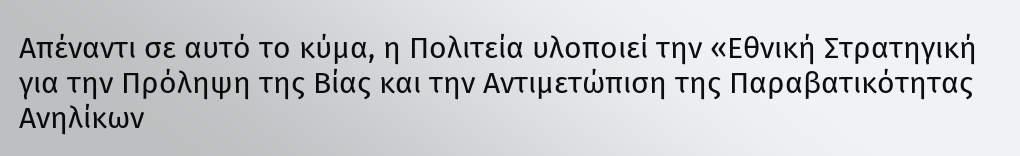Απέναντι σε αυτό το κύμα, η Πολιτεία υλοποιεί την «Εθνική Στρατηγική για την Πρόληψη της Βίας και την Αντιμετώπιση της Παραβατικότητας Ανηλίκων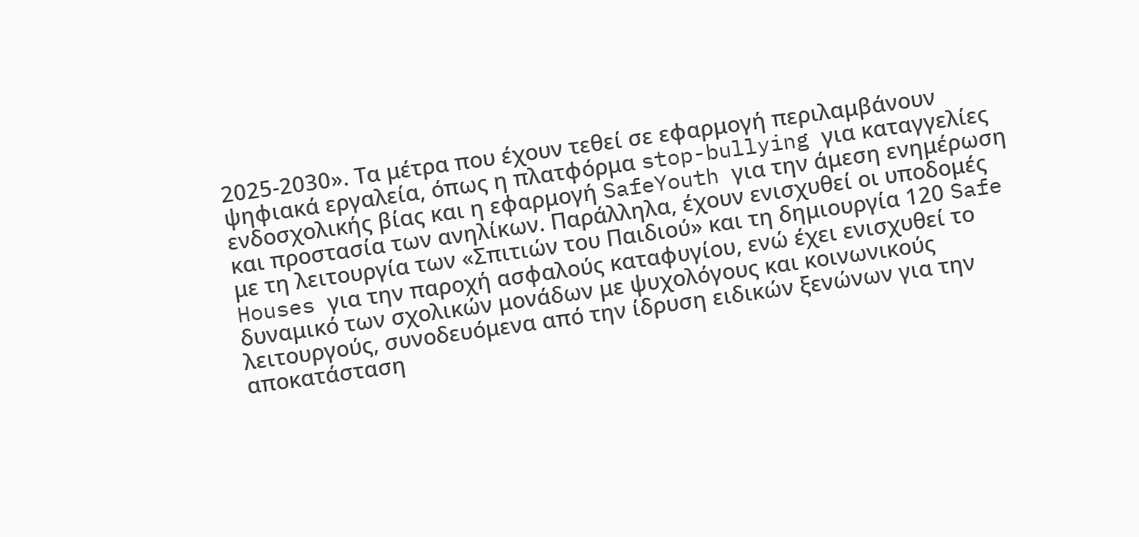2025-2030». Τα μέτρα που έχουν τεθεί σε εφαρμογή περιλαμβάνουν ψηφιακά εργαλεία, όπως η πλατφόρμα stop-bullying για καταγγελίες ενδοσχολικής βίας και η εφαρμογή SafeYouth για την άμεση ενημέρωση και προστασία των ανηλίκων. Παράλληλα, έχουν ενισχυθεί οι υποδομές με τη λειτουργία των «Σπιτιών του Παιδιού» και τη δημιουργία 120 Safe Houses για την παροχή ασφαλούς καταφυγίου, ενώ έχει ενισχυθεί το δυναμικό των σχολικών μονάδων με ψυχολόγους και κοινωνικούς λειτουργούς, συνοδευόμενα από την ίδρυση ειδικών ξενώνων για την αποκατάσταση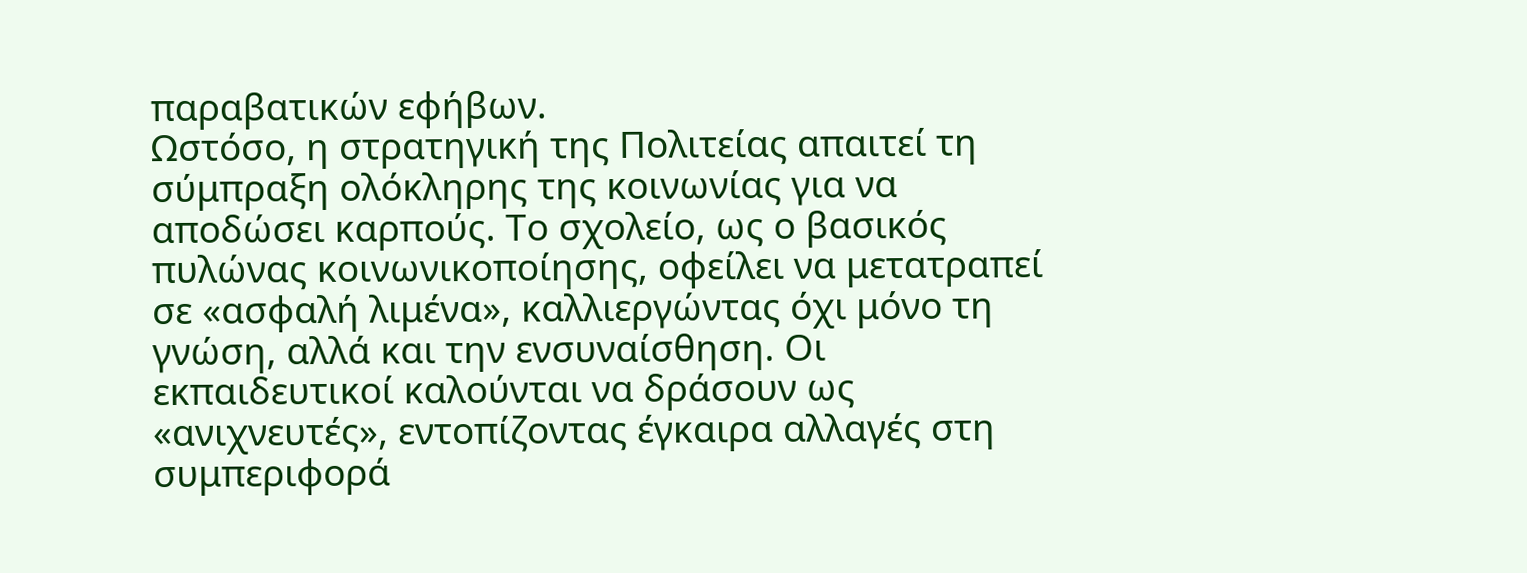παραβατικών εφήβων.
Ωστόσο, η στρατηγική της Πολιτείας απαιτεί τη σύμπραξη ολόκληρης της κοινωνίας για να αποδώσει καρπούς. Το σχολείο, ως ο βασικός πυλώνας κοινωνικοποίησης, οφείλει να μετατραπεί σε «ασφαλή λιμένα», καλλιεργώντας όχι μόνο τη γνώση, αλλά και την ενσυναίσθηση. Οι εκπαιδευτικοί καλούνται να δράσουν ως «ανιχνευτές», εντοπίζοντας έγκαιρα αλλαγές στη συμπεριφορά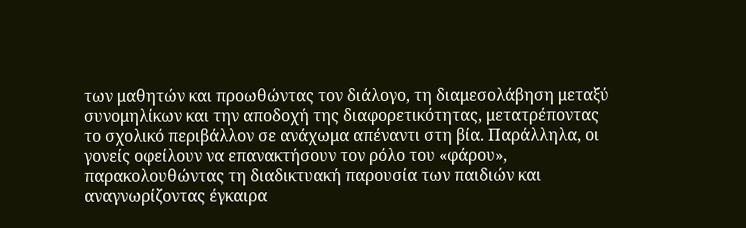των μαθητών και προωθώντας τον διάλογο, τη διαμεσολάβηση μεταξύ συνομηλίκων και την αποδοχή της διαφορετικότητας, μετατρέποντας το σχολικό περιβάλλον σε ανάχωμα απέναντι στη βία. Παράλληλα, οι γονείς οφείλουν να επανακτήσουν τον ρόλο του «φάρου», παρακολουθώντας τη διαδικτυακή παρουσία των παιδιών και αναγνωρίζοντας έγκαιρα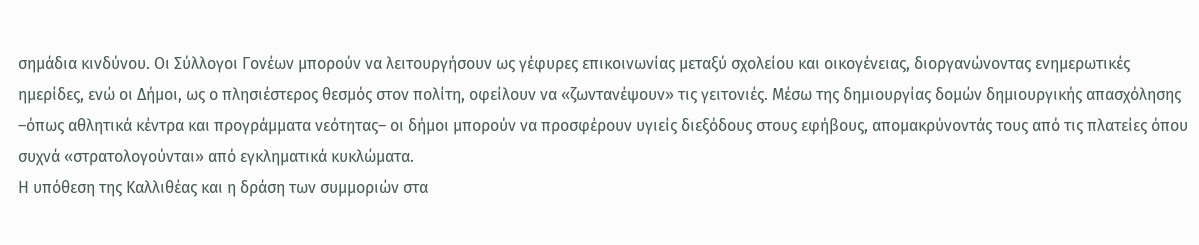σημάδια κινδύνου. Οι Σύλλογοι Γονέων μπορούν να λειτουργήσουν ως γέφυρες επικοινωνίας μεταξύ σχολείου και οικογένειας, διοργανώνοντας ενημερωτικές ημερίδες, ενώ οι Δήμοι, ως ο πλησιέστερος θεσμός στον πολίτη, οφείλουν να «ζωντανέψουν» τις γειτονιές. Μέσω της δημιουργίας δομών δημιουργικής απασχόλησης –όπως αθλητικά κέντρα και προγράμματα νεότητας– οι δήμοι μπορούν να προσφέρουν υγιείς διεξόδους στους εφήβους, απομακρύνοντάς τους από τις πλατείες όπου συχνά «στρατολογούνται» από εγκληματικά κυκλώματα.
Η υπόθεση της Καλλιθέας και η δράση των συμμοριών στα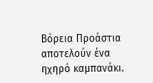Βόρεια Προάστια αποτελούν ένα ηχηρό καμπανάκι.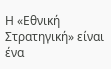Η «Εθνική Στρατηγική» είναι ένα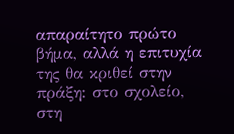απαραίτητο πρώτο βήμα, αλλά η επιτυχία της θα κριθεί στην πράξη: στο σχολείο, στη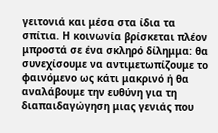γειτονιά και μέσα στα ίδια τα σπίτια. Η κοινωνία βρίσκεται πλέον μπροστά σε ένα σκληρό δίλημμα: θα συνεχίσουμε να αντιμετωπίζουμε το φαινόμενο ως κάτι μακρινό ή θα αναλάβουμε την ευθύνη για τη διαπαιδαγώγηση μιας γενιάς που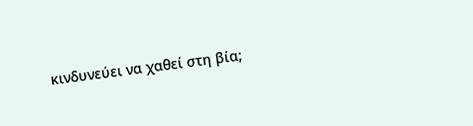κινδυνεύει να χαθεί στη βία;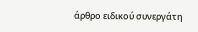άρθρο ειδικού συνεργάτη